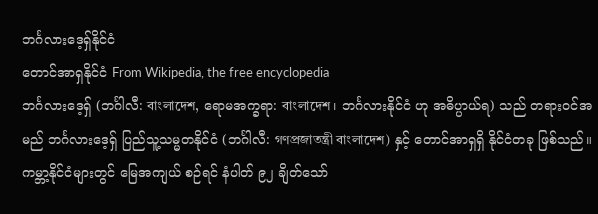ဘင်္ဂလားဒေ့ရှ်နိုင်ငံ
တောင်အာရှနိုင်ငံ From Wikipedia, the free encyclopedia
ဘင်္ဂလားဒေ့ရှ် (ဘင်္ဂါလီ: বাংলাদেশ, ရောမအက္ခရာ: বাংলাদেশ၊ ဘင်္ဂလားနိုင်ငံ ဟု အဓိပ္ပာယ်ရ) သည် တရားဝင်အမည် ဘင်္ဂလားဒေ့ရှ် ပြည်သူ့သမ္မတနိုင်ငံ (ဘင်္ဂါလီ: গণপ্রজাতন্ত্রী বাংলাদেশ) နှင့် တောင်အာရှရှိ နိုင်ငံတခု ဖြစ်သည်။ ကမ္ဘာ့နိုင်ငံများတွင် မြေအကျယ် စဉ်ရင် နံပါတ် ၉၂ ချိတ်သော်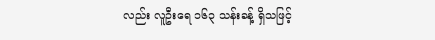လည်း လူဦးရေ ၁၆၃ သန်းခန့် ရှိသဖြင့်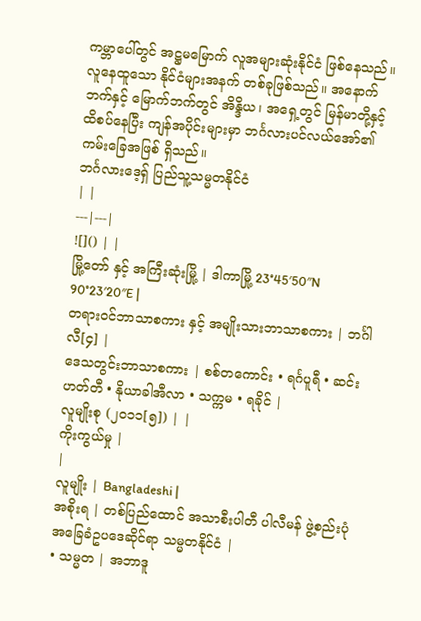ကမ္ဘာပေါ်တွင် အဋ္ဌမမြောက် လူအများဆုံးနိုင်ငံ ဖြစ်နေသည်။ လူနေထူသော နိုင်ငံများအနက် တစ်ခုဖြစ်သည်။ အနောက်ဘက်နှင့် မြောက်ဘက်တွင် အိန္ဒိယ၊ အရှေ့တွင် မြန်မာတို့နှင့် ထိစပ်နေပြီး ကျန်အပိုင်းများမှာ ဘင်္ဂလားပင်လယ်အော်၏ ကမ်းခြေအဖြစ် ရှိသည်။
ဘင်္ဂလားဒေ့ရှ် ပြည်သူ့သမ္မတနိုင်ငံ
| |
---|---|
![]() | |
မြို့တော် နှင့် အကြီးဆုံးမြို့ | ဒါကာမြို့ 23°45′50″N 90°23′20″E |
တရားဝင်ဘာသာစကား နှင့် အမျိုးသားဘာသာစကား | ဘင်္ဂါလီ[၄] |
ဒေသတွင်းဘာသာစကား | စစ်တကောင်း • ရင်္ဂပူရီ • ဆင်းဟတ်တီ • နိုယာခါအီလာ • သက္ကမ • ရခိုင် |
လူမျိုးစု (၂၀၁၁[၅]) | |
ကိုးကွယ်မှု |
|
လူမျိုး | Bangladeshi |
အစိုးရ | တစ်ပြည်ထောင် အသာစီးပါတီ ပါလီမန် ဖွဲ့စည်းပုံအခြေခံဥပဒေဆိုင်ရာ သမ္မတနိုင်ငံ |
• သမ္မတ | အဘာဒူ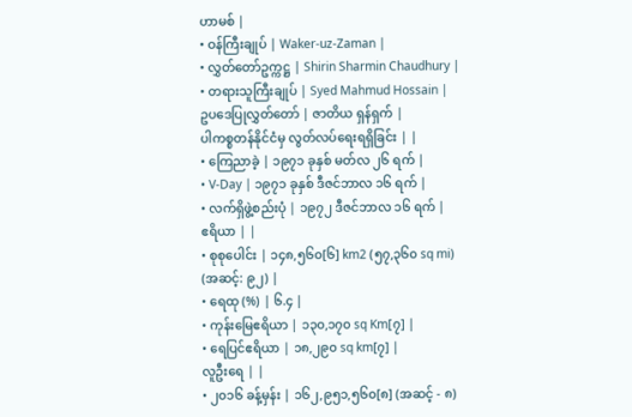ဟာမစ် |
• ဝန်ကြီးချုပ် | Waker-uz-Zaman |
• လွှတ်တော်ဥက္ကဋ္ဌ | Shirin Sharmin Chaudhury |
• တရားသူကြီးချုပ် | Syed Mahmud Hossain |
ဥပဒေပြုလွှတ်တော် | ဇာတိယ ရှန်ရှက် |
ပါကစ္စတန်နိုင်ငံမှ လွတ်လပ်ရေးရရှိခြင်း | |
• ကြေညာခဲ့ | ၁၉၇၁ ခုနှစ် မတ်လ ၂၆ ရက် |
• V-Day | ၁၉၇၁ ခုနှစ် ဒီဇင်ဘာလ ၁၆ ရက် |
• လက်ရှိဖွဲ့စည်းပုံ | ၁၉၇၂ ဒီဇင်ဘာလ ၁၆ ရက် |
ဧရိယာ | |
• စုစုပေါင်း | ၁၄၈,၅၆၀[၆] km2 (၅၇,၃၆၀ sq mi) (အဆင့်: ၉၂) |
• ရေထု (%) | ၆.၄ |
• ကုန်းမြေဧရိယာ | ၁၃၀,၁၇၀ sq Km[၇] |
• ရေပြင်ဧရိယာ | ၁၈,၂၉၀ sq km[၇] |
လူဦးရေ | |
• ၂၀၁၆ ခန့်မှန်း | ၁၆၂,၉၅၁,၅၆၀[၈] (အဆင့် - ၈)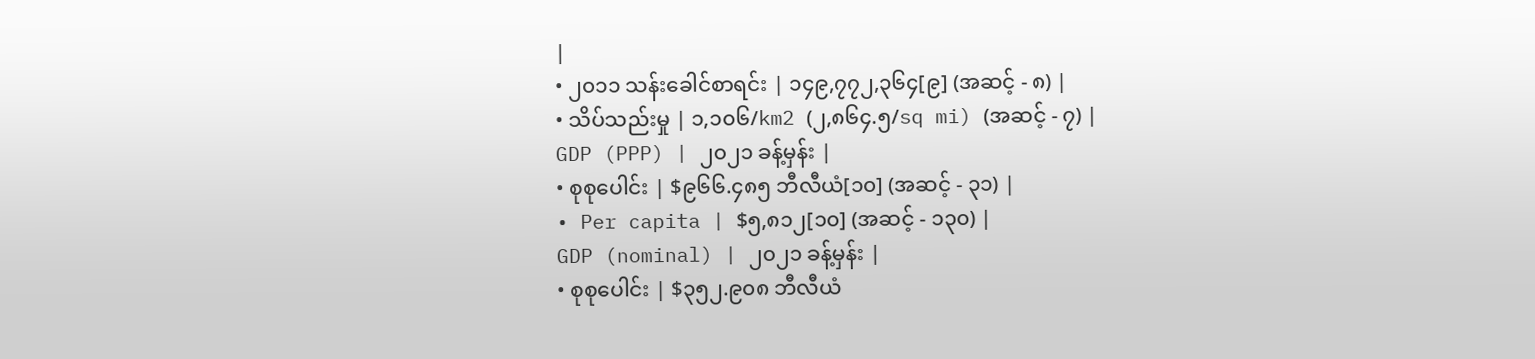|
• ၂၀၁၁ သန်းခေါင်စာရင်း | ၁၄၉,၇၇၂,၃၆၄[၉] (အဆင့် - ၈) |
• သိပ်သည်းမှု | ၁,၁၀၆/km2 (၂,၈၆၄.၅/sq mi) (အဆင့် - ၇) |
GDP (PPP) | ၂၀၂၁ ခန့်မှန်း |
• စုစုပေါင်း | $၉၆၆.၄၈၅ ဘီလီယံ[၁၀] (အဆင့် - ၃၁) |
• Per capita | $၅,၈၁၂[၁၀] (အဆင့် - ၁၃၀) |
GDP (nominal) | ၂၀၂၁ ခန့်မှန်း |
• စုစုပေါင်း | $၃၅၂.၉၀၈ ဘီလီယံ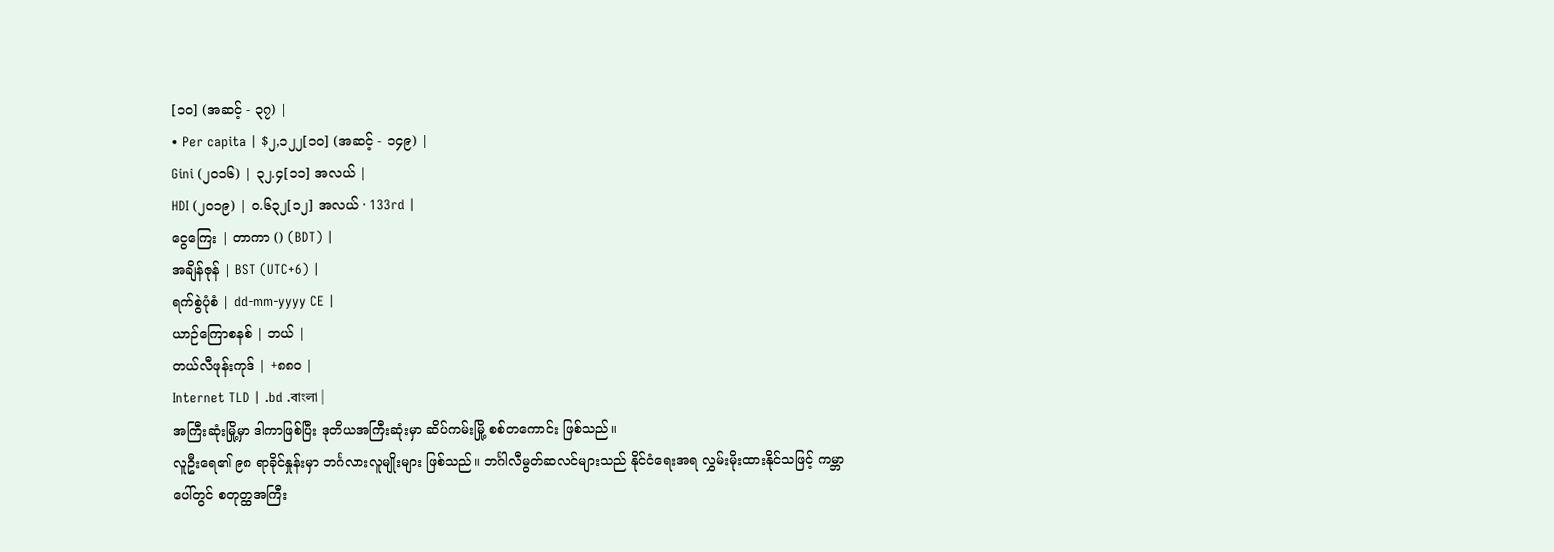[၁၀] (အဆင့် - ၃၇) |
• Per capita | $၂,၁၂၂[၁၀] (အဆင့် - ၁၄၉) |
Gini (၂၀၁၆) | ၃၂.၄[၁၁] အလယ် |
HDI (၂၀၁၉) | ၀.၆၃၂[၁၂] အလယ် · 133rd |
ငွေကြေး | တာကာ () (BDT) |
အချိန်ဇုန် | BST (UTC+6) |
ရက်စွဲပုံစံ | dd-mm-yyyy CE |
ယာဉ်ကြောစနစ် | ဘယ် |
တယ်လီဖုန်းကုဒ် | +၈၈၀ |
Internet TLD | .bd .বাংলা |
အကြီးဆုံးမြို့မှာ ဒါကာဖြစ်ပြီး ဒုတိယအကြီးဆုံးမှာ ဆိပ်ကမ်းမြို့ စစ်တကောင်း ဖြစ်သည်။
လူဦးရေ၏ ၉၈ ရာခိုင်နှုန်းမှာ ဘင်္ဂလားလူမျိုးများ ဖြစ်သည်။ ဘင်္ဂါလီမွတ်ဆလင်များသည် နိုင်ငံရေးအရ လွှမ်းမိုးထားနိုင်သဖြင့် ကမ္ဘာပေါ်တွင် စတုတ္ထအကြီး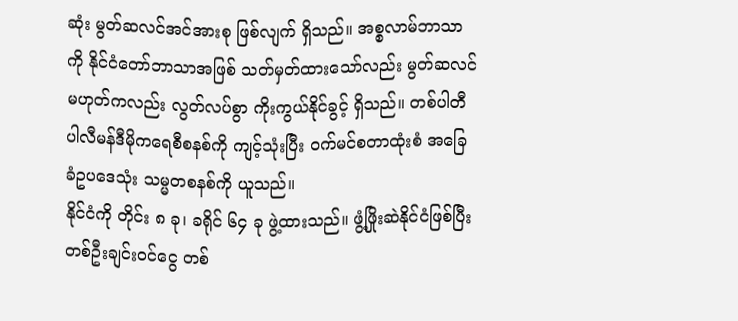ဆုံး မွတ်ဆလင်အင်အားစု ဖြစ်လျက် ရှိသည်။ အစ္စလာမ်ဘာသာကို နိုင်ငံတော်ဘာသာအဖြစ် သတ်မှတ်ထားသော်လည်း မွတ်ဆလင်မဟုတ်ကလည်း လွတ်လပ်စွာ ကိုးကွယ်နိုင်ခွင့် ရှိသည်။ တစ်ပါတီ ပါလီမန်ဒီမိုကရေစီစနစ်ကို ကျင့်သုံးပြီး ဝက်မင်စတာထုံးစံ အခြေခံဥပဒေသုံး သမ္မတစနစ်ကို ယူသည်။
နိုင်ငံကို တိုင်း ၈ ခု၊ ခရိုင် ၆၄ ခု ဖွဲ့ထားသည်။ ဖွံ့ဖြိုးဆဲနိုင်ငံဖြစ်ပြီး တစ်ဦးချင်းဝင်ငွေ တစ်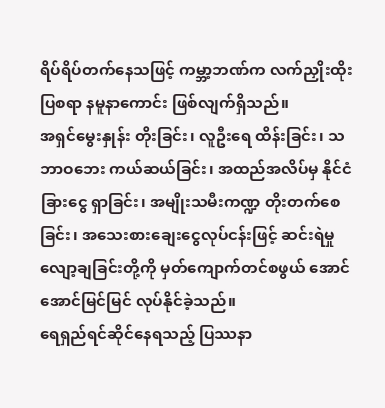ရိပ်ရိပ်တက်နေသဖြင့် ကမ္ဘာ့ဘဏ်က လက်ညှိုးထိုးပြစရာ နမူနာကောင်း ဖြစ်လျက်ရှိသည်။
အရှင်မွေးနှုန်း တိုးခြင်း၊ လူဦးရေ ထိန်းခြင်း၊ သဘာဝဘေး ကယ်ဆယ်ခြင်း၊ အထည်အလိပ်မှ နိုင်ငံခြားငွေ ရှာခြင်း၊ အမျိုးသမီးကဏ္ဍ တိုးတက်စေခြင်း၊ အသေးစားချေးငွေလုပ်ငန်းဖြင့် ဆင်းရဲမှုလျော့ချခြင်းတို့ကို မှတ်ကျောက်တင်စဖွယ် အောင်အောင်မြင်မြင် လုပ်နိုင်ခဲ့သည်။
ရေရှည်ရင်ဆိုင်နေရသည့် ပြဿနာ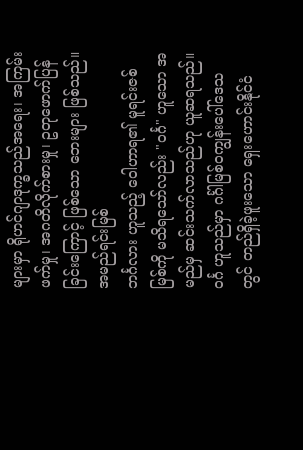များမှာ ရိုဟင်ဂျာဒုက္ခသည်အရေး၊ အကြမ်းဖက်မှု၊ အဂတိလိုက်စားမှု၊ ဥတုဖောက်ပြန်ခြင်းကြောင့် ဖြစ်သော ဘေးများ ဖြစ်သည်။
အမည်ရင်းမြစ်
ဘင်္ဂလား ဟူသည့် ဝေါဟာရ၏ မူရင်းဇစ်မြစ်ကို မသိရသော်လည်း "ဝင်္ဂ" ဟူသော အမည်မှ ဆင်းသက်လာသည်ဟု ယူဆရသည်။ ဝင်္ဂ ဟူသည်မှာ ဂင်္ဂါမြစ်ဝကျွန်းပေါ်ဒေသတွင် တည်ရှိခဲ့ဖူးသော ရှေးဟောင်းနိုင်ငံ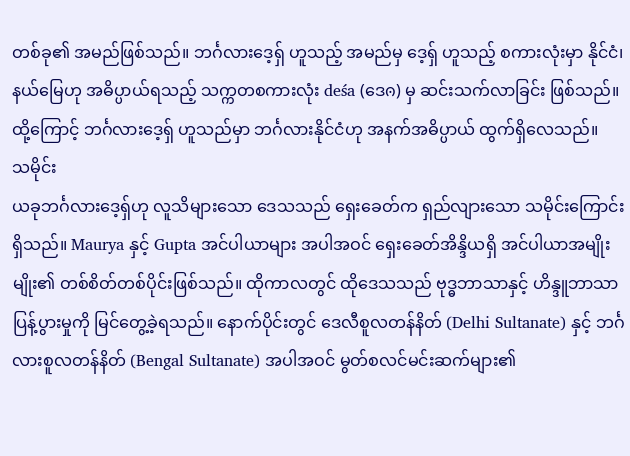တစ်ခု၏ အမည်ဖြစ်သည်။ ဘင်္ဂလားဒေ့ရှ် ဟူသည့် အမည်မှ ဒေ့ရှ် ဟူသည့် စကားလုံးမှာ နိုင်ငံ၊ နယ်မြေဟု အဓိပ္ပာယ်ရသည့် သက္ကတစကားလုံး deśa (ဒေၐ) မှ ဆင်းသက်လာခြင်း ဖြစ်သည်။ ထို့ကြောင့် ဘင်္ဂလားဒေ့ရှ် ဟူသည်မှာ ဘင်္ဂလားနိုင်ငံဟု အနက်အဓိပ္ပာယ် ထွက်ရှိလေသည်။
သမိုင်း
ယခုဘင်္ဂလားဒေ့ရှ်ဟု လူသိများသော ဒေသသည် ရှေးခေတ်က ရှည်လျားသော သမိုင်းကြောင်းရှိသည်။ Maurya နှင့် Gupta အင်ပါယာများ အပါအဝင် ရှေးခေတ်အိန္ဒိယရှိ အင်ပါယာအမျိုးမျိုး၏ တစ်စိတ်တစ်ပိုင်းဖြစ်သည်။ ထိုကာလတွင် ထိုဒေသသည် ဗုဒ္ဓဘာသာနှင့် ဟိန္ဒူဘာသာ ပြန့်ပွားမှုကို မြင်တွေ့ခဲ့ရသည်။ နောက်ပိုင်းတွင် ဒေလီစူလတန်နိတ် (Delhi Sultanate) နှင့် ဘင်္ဂလားစူလတန်နိတ် (Bengal Sultanate) အပါအဝင် မွတ်စလင်မင်းဆက်များ၏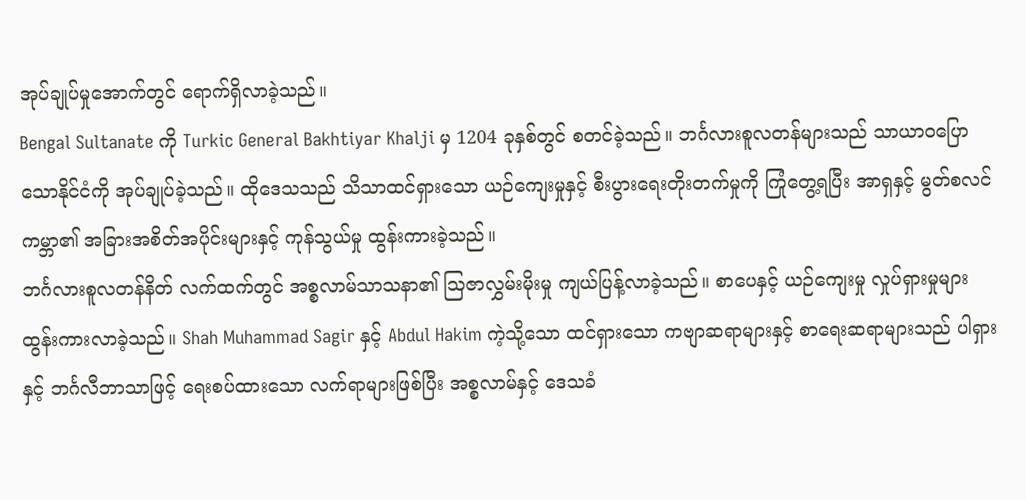အုပ်ချုပ်မှုအောက်တွင် ရောက်ရှိလာခဲ့သည်။
Bengal Sultanate ကို Turkic General Bakhtiyar Khalji မှ 1204 ခုနှစ်တွင် စတင်ခဲ့သည်။ ဘင်္ဂလားစူလတန်များသည် သာယာဝပြောသောနိုင်ငံကို အုပ်ချုပ်ခဲ့သည်။ ထိုဒေသသည် သိသာထင်ရှားသော ယဉ်ကျေးမှုနှင့် စီးပွားရေးတိုးတက်မှုကို ကြုံတွေ့ရပြီး အာရှနှင့် မွတ်စလင်ကမ္ဘာ၏ အခြားအစိတ်အပိုင်းများနှင့် ကုန်သွယ်မှု ထွန်းကားခဲ့သည်။
ဘင်္ဂလားစူလတန်နိတ် လက်ထက်တွင် အစ္စလာမ်သာသနာ၏ ဩဇာလွှမ်းမိုးမှု ကျယ်ပြန့်လာခဲ့သည်။ စာပေနှင့် ယဉ်ကျေးမှု လှုပ်ရှားမှုများ ထွန်းကားလာခဲ့သည်။ Shah Muhammad Sagir နှင့် Abdul Hakim ကဲ့သို့သော ထင်ရှားသော ကဗျာဆရာများနှင့် စာရေးဆရာများသည် ပါရှားနှင့် ဘင်္ဂလီဘာသာဖြင့် ရေးစပ်ထားသော လက်ရာများဖြစ်ပြီး အစ္စလာမ်နှင့် ဒေသခံ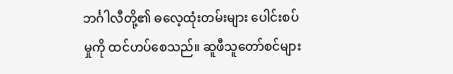ဘင်္ဂါလီတို့၏ ဓလေ့ထုံးတမ်းများ ပေါင်းစပ်မှုကို ထင်ဟပ်စေသည်။ ဆူဖီသူတော်စင်များ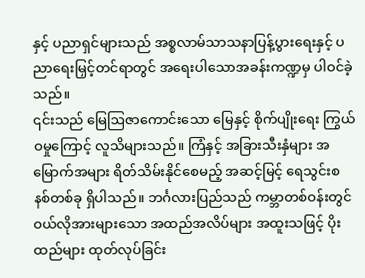နှင့် ပညာရှင်များသည် အစ္စလာမ်သာသနာပြန့်ပွားရေးနှင့် ပညာရေးမြှင့်တင်ရာတွင် အရေးပါသောအခန်းကဏ္ဍမှ ပါဝင်ခဲ့သည်။
၎င်းသည် မြေဩဇာကောင်းသော မြေနှင့် စိုက်ပျိုးရေး ကြွယ်ဝမှုကြောင့် လူသိများသည်။ ကြံနှင့် အခြားသီးနှံများ အမြောက်အများ ရိတ်သိမ်းနိုင်စေမည့် အဆင့်မြင့် ရေသွင်းစနစ်တစ်ခု ရှိပါသည်။ ဘင်္ဂလားပြည်သည် ကမ္ဘာတစ်ဝန်းတွင် ဝယ်လိုအားများသော အထည်အလိပ်များ အထူးသဖြင့် ပိုးထည်များ ထုတ်လုပ်ခြင်း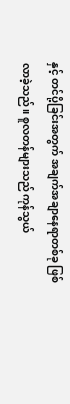နှင့် တင်ပို့ခြင်းအတွက် အချက်အချာနေရာတစ်ခု ဖြစ်လာခဲ့သည်။ စူလတန်များသည် ကုန်သွယ်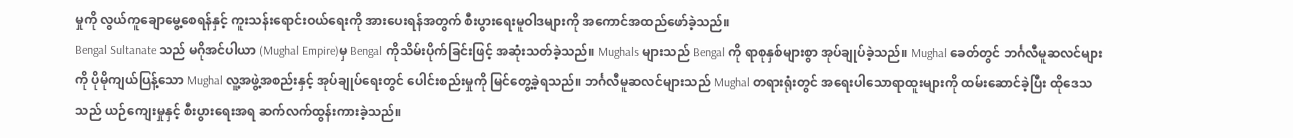မှုကို လွယ်ကူချောမွေ့စေရန်နှင့် ကူးသန်းရောင်းဝယ်ရေးကို အားပေးရန်အတွက် စီးပွားရေးမူဝါဒများကို အကောင်အထည်ဖော်ခဲ့သည်။
Bengal Sultanate သည် မဂိုအင်ပါယာ (Mughal Empire)မှ Bengal ကိုသိမ်းပိုက်ခြင်းဖြင့် အဆုံးသတ်ခဲ့သည်။ Mughals များသည် Bengal ကို ရာစုနှစ်များစွာ အုပ်ချုပ်ခဲ့သည်။ Mughal ခေတ်တွင် ဘင်္ဂလီမူဆလင်များကို ပိုမိုကျယ်ပြန့်သော Mughal လူ့အဖွဲ့အစည်းနှင့် အုပ်ချုပ်ရေးတွင် ပေါင်းစည်းမှုကို မြင်တွေ့ခဲ့ရသည်။ ဘင်္ဂလီမူဆလင်များသည် Mughal တရားရုံးတွင် အရေးပါသောရာထူးများကို ထမ်းဆောင်ခဲ့ပြီး ထိုဒေသသည် ယဉ်ကျေးမှုနှင့် စီးပွားရေးအရ ဆက်လက်ထွန်းကားခဲ့သည်။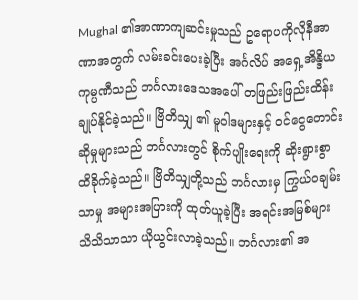Mughal ၏အာဏာကျဆင်းမှုသည် ဥရောပကိုလိုနီအာဏာအတွက် လမ်းခင်းပေးခဲ့ပြီး အင်္ဂလိပ် အရှေ့အိန္ဒိယ ကုမ္ပဏီသည် ဘင်္ဂလားဒေသအပေါ် တဖြည်းဖြည်းထိန်းချုပ်နိုင်ခဲ့သည်။ ဗြိတိသျှ ၏ မူဝါဒများနှင့် ဝင်ငွေတောင်းဆိုမှုများသည် ဘင်္ဂလားတွင် စိုက်ပျိုးရေးကို ဆိုးရွားစွာ ထိခိုက်ခဲ့သည်။ ဗြိတိသျှတို့သည် ဘင်္ဂလားမှ ကြွယ်ဝချမ်းသာမှု အများအပြားကို ထုတ်ယူခဲ့ပြီး အရင်းအမြစ်များ သိသိသာသာ ယိုယွင်းလာခဲ့သည်။ ဘင်္ဂလား၏ အ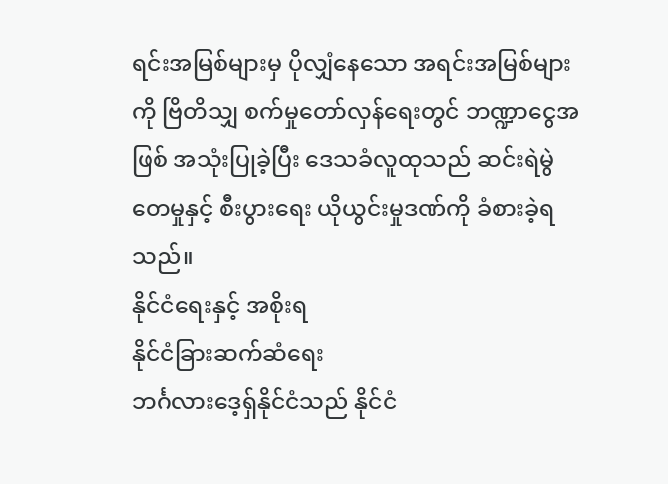ရင်းအမြစ်များမှ ပိုလျှံနေသော အရင်းအမြစ်များကို ဗြိတိသျှ စက်မှုတော်လှန်ရေးတွင် ဘဏ္ဍာငွေအဖြစ် အသုံးပြုခဲ့ပြီး ဒေသခံလူထုသည် ဆင်းရဲမွဲတေမှုနှင့် စီးပွားရေး ယိုယွင်းမှုဒဏ်ကို ခံစားခဲ့ရသည်။
နိုင်ငံရေးနှင့် အစိုးရ
နိုင်ငံခြားဆက်ဆံရေး
ဘင်္ဂလားဒေ့ရှ်နိုင်ငံသည် နိုင်ငံ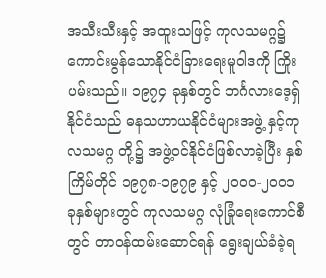အသီးသီးနှင့် အထူးသဖြင့် ကုလသမဂ္ဂ၌ ကောင်းမွန်သောနိုင်ငံခြားရေးမူဝါဒကို ကြိုးပမ်းသည်။ ၁၉၇၄ ခုနှစ်တွင် ဘင်္ဂလားဒေ့ရှ်နိုင်ငံသည် ဓနသဟာယနိုင်ငံများအဖွဲ့ နှင့်ကုလသမဂ္ဂ တို့၌ အဖွဲ့ဝင်နိုင်ငံဖြစ်လာခဲ့ပြီး နှစ်ကြိမ်တိုင် ၁၉၇၈-၁၉၇၉ နှင့် ၂၀၀၀-၂၀၀၁ ခုနှစ်များတွင် ကုလသမဂ္ဂ လုံခြုံရေးကောင်စီတွင် တာဝန်ထမ်းဆောင်ရန် ရွေးချယ်ခံခဲ့ရ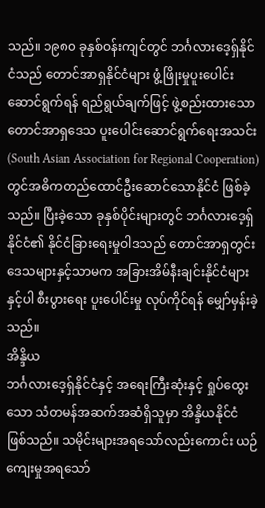သည်။ ၁၉၈၀ ခုနှစ်ဝန်းကျင်တွင် ဘင်္ဂလားဒေ့ရှ်နိုင်ငံသည် တောင်အာရှနိုင်ငံများ ဖွံ့ဖြိုးမှုပူးပေါင်းဆောင်ရွက်ရန် ရည်ရွယ်ချက်ဖြင့် ဖွဲ့စည်းထားသော တောင်အာရှဒေသ ပူးပေါင်းဆောင်ရွက်ရေးအသင်း (South Asian Association for Regional Cooperation) တွင်အဓိကတည်ထောင်ဦးဆောင်သောနိုင်ငံ ဖြစ်ခဲ့သည်။ ပြီးခဲ့သော ခုနှစ်ပိုင်းများတွင် ဘင်္ဂလားဒေ့ရှ်နိုင်ငံ၏ နိုင်ငံခြားရေးမှုဝါဒသည် တောင်အာရှတွင်း ဒေသများနှင့်သာမက အခြားအိမ်နီးချင်းနိုင်ငံများနှင့်ပါ စီးပွားရေး ပူးပေါင်းမှု လုပ်ကိုင်ရန် မျှော်မှန်းခဲ့သည်။
အိန္ဒိယ
ဘင်္ဂလားဒေ့ရှ်နိုင်ငံနှင့် အရေးကြီးဆုံးနှင့် ရှုပ်ထွေးသော သံတမန်အဆက်အဆံရှိသူမှာ အိန္ဒိယနိုင်ငံ ဖြစ်သည်။ သမိုင်းများအရသော်လည်းကောင်း ယဉ်ကျေးမှုအရသော်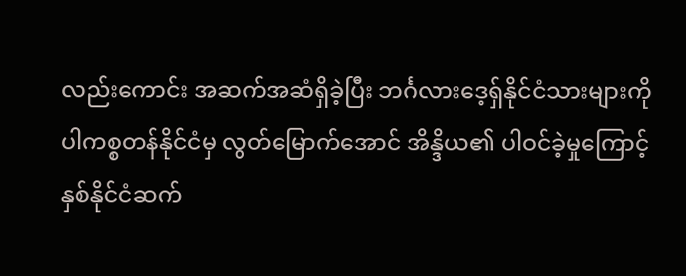လည်းကောင်း အဆက်အဆံရှိခဲ့ပြီး ဘင်္ဂလားဒေ့ရှ်နိုင်ငံသားများကို ပါကစ္စတန်နိုင်ငံမှ လွတ်မြောက်အောင် အိန္ဒိယ၏ ပါဝင်ခဲ့မှုကြောင့် နှစ်နိုင်ငံဆက်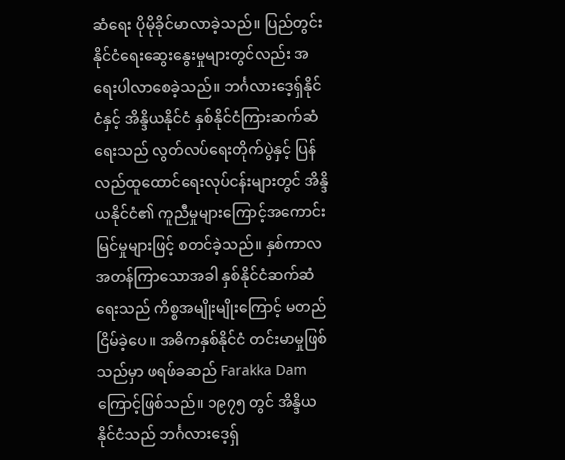ဆံရေး ပိုမိုခိုင်မာလာခဲ့သည်။ ပြည်တွင်းနိုင်ငံရေးဆွေးနွေးမှုများတွင်လည်း အရေးပါလာစေခဲ့သည်။ ဘင်္ဂလားဒေ့ရှ်နိုင်ငံနှင့် အိန္ဒိယနိုင်ငံ နှစ်နိုင်ငံကြားဆက်ဆံရေးသည် လွတ်လပ်ရေးတိုက်ပွဲနှင့် ပြန်လည်ထူထောင်ရေးလုပ်ငန်းများတွင် အိန္ဒိယနိုင်ငံ၏ ကူညီမှုများကြောင့်အကောင်းမြင်မှုများဖြင့် စတင်ခဲ့သည်။ နှစ်ကာလအတန်ကြာသောအခါ နှစ်နိုင်ငံဆက်ဆံရေးသည် ကိစ္စအမျိုးမျိုးကြောင့် မတည်ငြိမ်ခဲ့ပေ။ အဓိကနှစ်နိုင်ငံ တင်းမာမှုဖြစ်သည်မှာ ဖရဖ်ခဆည် Farakka Dam ကြောင့်ဖြစ်သည်။ ၁၉၇၅ တွင် အိန္ဒိယနိုင်ငံသည် ဘင်္ဂလားဒေ့ရှ်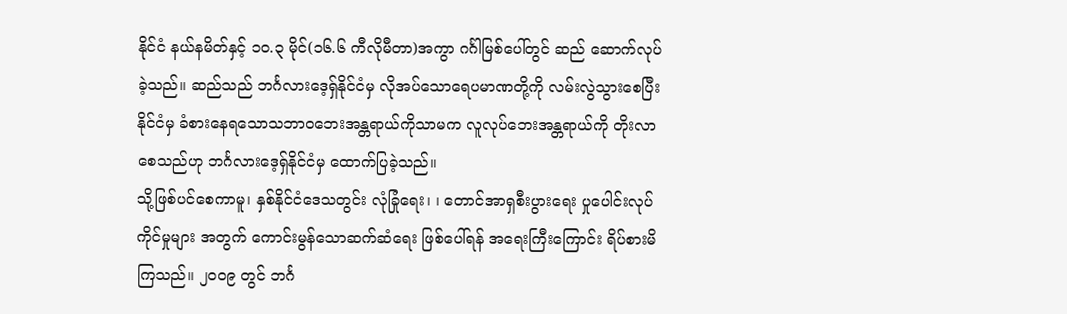နိုင်ငံ နယ်နမိတ်နှင့် ၁၀.၃ မိုင်(၁၆.၆ ကီလိုမီတာ)အကွာ ဂင်္ဂါမြစ်ပေါ်တွင် ဆည် ဆောက်လုပ်ခဲ့သည်။ ဆည်သည် ဘင်္ဂလားဒေ့ရှ်နိုင်ငံမှ လိုအပ်သောရေပမာဏတို့ကို လမ်းလွဲသွားစေပြီး နိုင်ငံမှ ခံစားနေရသောသဘာ၀ဘေးအန္တရာယ်ကိုသာမက လူလုပ်ဘေးအန္တရာယ်ကို တိုးလာစေသည်ဟု ဘင်္ဂလားဒေ့ရှ်နိုင်ငံမှ ထောက်ပြခဲ့သည်။
သို့ဖြစ်ပင်စေကာမူ၊ နှစ်နိုင်ငံဒေသတွင်း လုံခြုံရေး၊ ၊ တောင်အာရှစီးပွားရေး ပှုပေါင်းလုပ်ကိုင်မှုများ အတွက် ကောင်းမွန်သောဆက်ဆံရေး ဖြစ်ပေါ်ရန် အရေးကြီးကြောင်း ရိပ်စားမိကြသည်။ ၂၀၀၉ တွင် ဘင်္ဂ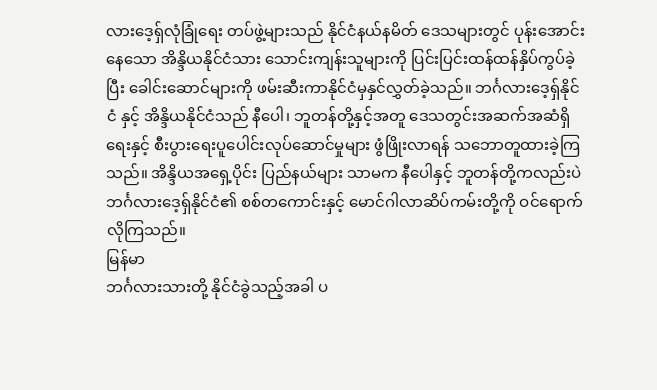လားဒေ့ရှ်လုံခြုံရေး တပ်ဖွဲ့များသည် နိုင်ငံနယ်နမိတ် ဒေသများတွင် ပုန်းအောင်းနေသော အိန္ဒိယနိုင်ငံသား သောင်းကျန်းသူများကို ပြင်းပြင်းထန်ထန်နှိပ်ကွပ်ခဲ့ပြီး ခေါင်းဆောင်များကို ဖမ်းဆီးကာနိုင်ငံမှနှင်လွှတ်ခဲ့သည်။ ဘင်္ဂလားဒေ့ရှ်နိုင်ငံ နှင့် အိန္ဒိယနိုင်ငံသည် နီပေါ၊ ဘူတန်တို့နှင့်အတူ ဒေသတွင်းအဆက်အဆံရှိရေးနှင့် စီးပွားရေးပူပေါင်းလုပ်ဆောင်မှုများ ဖွံဖြိုးလာရန် သဘောတူထားခဲ့ကြသည်။ အိန္ဒိယအရှေ့ပိုင်း ပြည်နယ်များ သာမက နီပေါနှင့် ဘူတန်တို့ကလည်းပဲ ဘင်္ဂလားဒေ့ရှ်နိုင်ငံ၏ စစ်တကောင်းနှင့် မောင်ဂါလာဆိပ်ကမ်းတို့ကို ဝင်ရောက် လိုကြသည်။
မြန်မာ
ဘင်္ဂလားသားတို့ နိုင်ငံခွဲသည့်အခါ ပ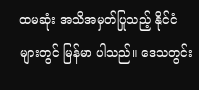ထမဆုံး အသိအမှတ်ပြုသည့် နိုင်ငံများတွင် မြန်မာ ပါသည်။ ဒေသတွင်း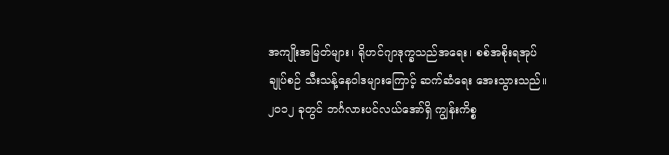အကျိုးအမြတ်များ၊ ရိုဟင်ဂျာဒုက္ခသည်အရေး၊ စစ်အစိုးရအုပ်ချုပ်စဉ် သီးသန့်နေဝါဒများကြောင့် ဆက်ဆံရေး အေးသွားသည်။
၂၀၁၂ ခုတွင် ဘင်္ဂလားပင်လယ်အော်ရှိ ကျွန်းကိစ္စ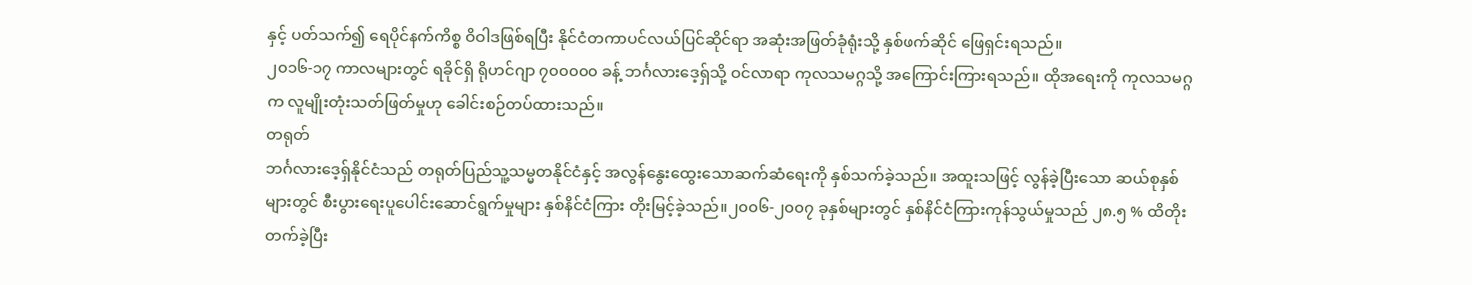နှင့် ပတ်သက်၍ ရေပိုင်နက်ကိစ္စ ဝိဝါဒဖြစ်ရပြီး နိုင်ငံတကာပင်လယ်ပြင်ဆိုင်ရာ အဆုံးအဖြတ်ခုံရုံးသို့ နှစ်ဖက်ဆိုင် ဖြေရှင်းရသည်။
၂၀၁၆-၁၇ ကာလများတွင် ရခိုင်ရှိ ရိုဟင်ဂျာ ၇၀၀၀၀၀ ခန့် ဘင်္ဂလားဒေ့ရှ်သို့ ဝင်လာရာ ကုလသမဂ္ဂသို့ အကြောင်းကြားရသည်။ ထိုအရေးကို ကုလသမဂ္ဂက လူမျိုးတုံးသတ်ဖြတ်မှုဟု ခေါင်းစဉ်တပ်ထားသည်။
တရုတ်
ဘင်္ဂလားဒေ့ရှ်နိုင်ငံသည် တရုတ်ပြည်သူ့သမ္မတနိုင်ငံနှင့် အလွန်နွေးထွေးသောဆက်ဆံရေးကို နှစ်သက်ခဲ့သည်။ အထူးသဖြင့် လွန်ခဲ့ပြီးသော ဆယ်စုနှစ်များတွင် စီးပွားရေးပူပေါင်းဆောင်ရွက်မှုများ နှစ်နိင်ငံကြား တိုးမြင့်ခဲ့သည်။၂၀၀၆-၂၀၀၇ ခုနှစ်များတွင် နှစ်နိင်ငံကြားကုန်သွယ်မှုသည် ၂၈.၅ % ထိတိုးတက်ခဲ့ပြီး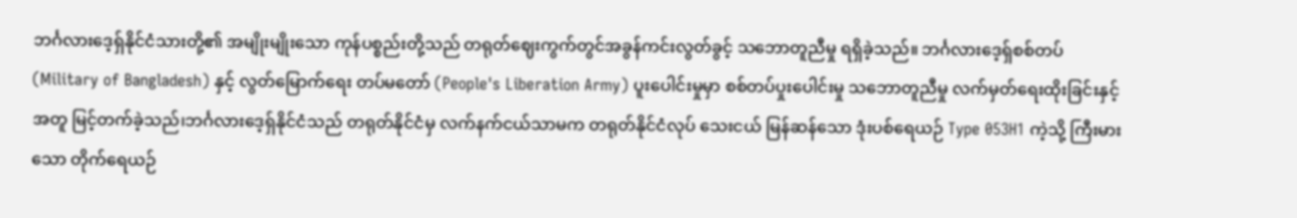ဘင်္ဂလားဒေ့ရှ်နိုင်ငံသားတို့၏ အမျိုးမျိုးသော ကုန်ပစ္စည်းတို့သည် တရုတ်ဈေးကွက်တွင်အခွန်ကင်းလွတ်ခွင့် သဘောတူညီမှု ရရှိခဲ့သည်။ ဘင်္ဂလားဒေ့ရှ်စစ်တပ် (Military of Bangladesh) နှင့် လွတ်မြောက်ရေး တပ်မတော် (People's Liberation Army) ပူးပေါင်းမှုမှာ စစ်တပ်ပှုးပေါင်းမှု သဘောတူညီမှု လက်မှတ်ရေးထိုးခြင်းနှင့် အတူ မြင့်တက်ခဲ့သည်၊ဘင်္ဂလားဒေ့ရှ်နိုင်ငံသည် တရုတ်နိုင်ငံမှ လက်နက်ငယ်သာမက တရုတ်နိုင်ငံလုပ် သေးငယ် မြန်ဆန်သော ဒုံးပစ်ရေယဉ် Type 053H1 ကဲ့သို့ ကြီးမားသော တိုက်ရေယဉ်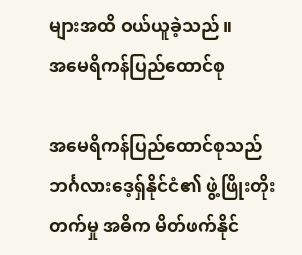များအထိ ဝယ်ယူခဲ့သည်။
အမေရိကန်ပြည်ထောင်စု

အမေရိကန်ပြည်ထောင်စုသည် ဘင်္ဂလားဒေ့ရှ်နိုင်ငံ၏ ဖွဲ့ဖြိုးတိုးတက်မှု အဓိက မိတ်ဖက်နိုင်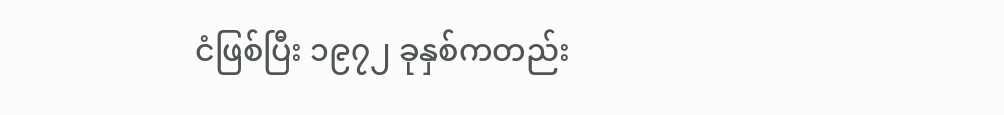ငံဖြစ်ပြီး ၁၉၇၂ ခုနှစ်ကတည်း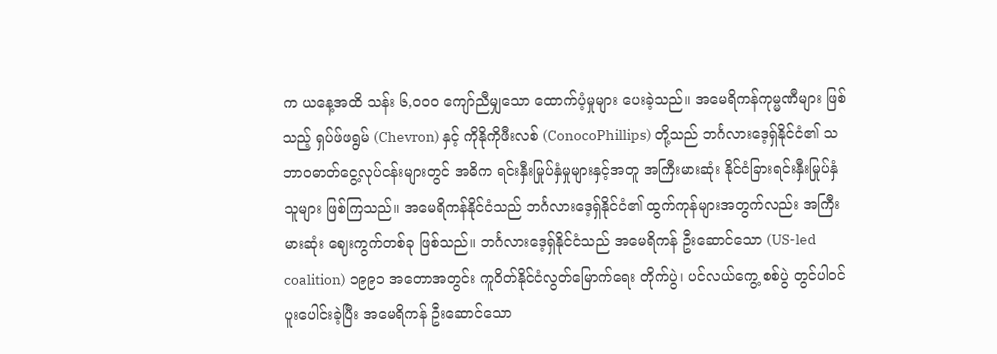က ယနေ့အထိ သန်း ၆,၀၀၀ ကျော်ညီမျှသော ထောက်ပံ့မှုများ ပေးခဲ့သည်။ အမေရိကန်ကုမ္မဏီများ ဖြစ်သည့် ရှပ်ဖ်ဖရွမ် (Chevron) နှင့် ကိုနိုကိုဖီးလစ် (ConocoPhillips) တို့သည် ဘင်္ဂလားဒေ့ရှ်နိုင်ငံ၏ သဘာ၀ဓာတ်ငွေ့လုပ်ငန်းများတွင် အဓိက ရင်းနှီးမြုပ်နှံမှုများနှင့်အတူ အကြီးမားဆုံး နိုင်ငံခြားရင်းနှီးမြုပ်နှံသူများ ဖြစ်ကြသည်။ အမေရိကန်နိုင်ငံသည် ဘင်္ဂလားဒေ့ရှ်နိုင်ငံ၏ ထွက်ကုန်များအတွက်လည်း အကြီးမားဆုံး ဈေးကွက်တစ်ခု ဖြစ်သည်။ ဘင်္ဂလားဒေ့ရှ်နိုင်ငံသည် အမေရိကန် ဦးဆောင်သော (US-led coalition) ၁၉၉၁ အတောအတွင်း ကူဝိတ်နိုင်ငံလွတ်မြောက်ရေး တိုက်ပွဲ၊ ပင်လယ်ကွေ့ စစ်ပွဲ တွင်ပါဝင်ပူးပေါင်းခဲ့ပြီး အမေရိကန် ဦးဆောင်သော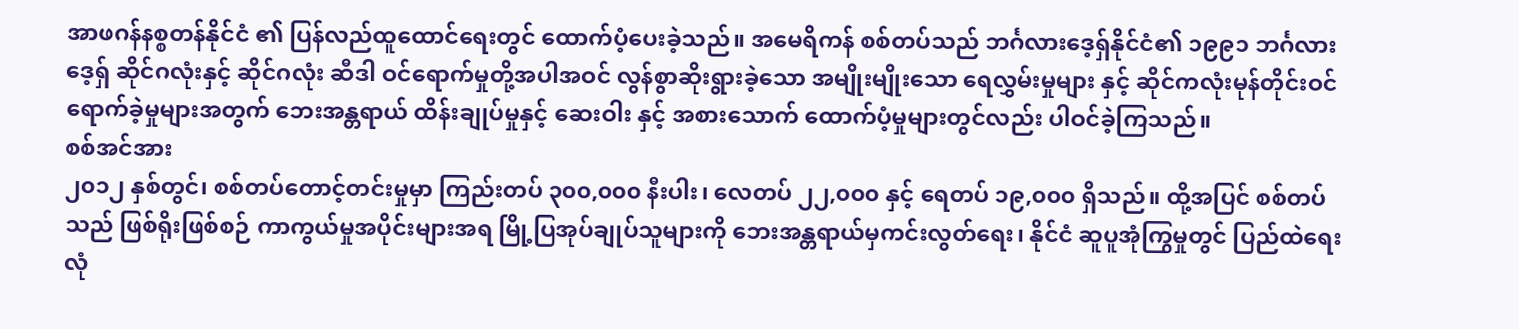အာဖဂန်နစ္စတန်နိုင်ငံ ၏ ပြန်လည်ထူထောင်ရေးတွင် ထောက်ပံ့ပေးခဲ့သည်။ အမေရိကန် စစ်တပ်သည် ဘင်္ဂလားဒေ့ရှ်နိုင်ငံ၏ ၁၉၉၁ ဘင်္ဂလားဒေ့ရှ် ဆိုင်ဂလုံးနှင့် ဆိုင်ဂလုံး ဆီဒါ ဝင်ရောက်မှုတို့အပါအဝင် လွန်စွာဆိုးရွားခဲ့သော အမျိုးမျိုးသော ရေလွှမ်းမှုများ နှင့် ဆိုင်ကလုံးမုန်တိုင်းဝင်ရောက်ခဲ့မှုများအတွက် ဘေးအန္တရာယ် ထိန်းချုပ်မှုနှင့် ဆေးဝါး နှင့် အစားသောက် ထောက်ပံ့မှုများတွင်လည်း ပါဝင်ခဲ့ကြသည်။
စစ်အင်အား
၂၀၁၂ နှစ်တွင်၊ စစ်တပ်တောင့်တင်းမှုမှာ ကြည်းတပ် ၃၀၀,၀၀၀ နီးပါး၊ လေတပ် ၂၂,၀၀၀ နှင့် ရေတပ် ၁၉,၀၀၀ ရှိသည်။ ထို့အပြင် စစ်တပ်သည် ဖြစ်ရိုးဖြစ်စဉ် ကာကွယ်မှုအပိုင်းများအရ မြို့ပြအုပ်ချုပ်သူများကို ဘေးအန္တရာယ်မှကင်းလွတ်ရေး၊ နိုင်ငံ ဆူပူအုံကြွမှုတွင် ပြည်ထဲရေး လုံ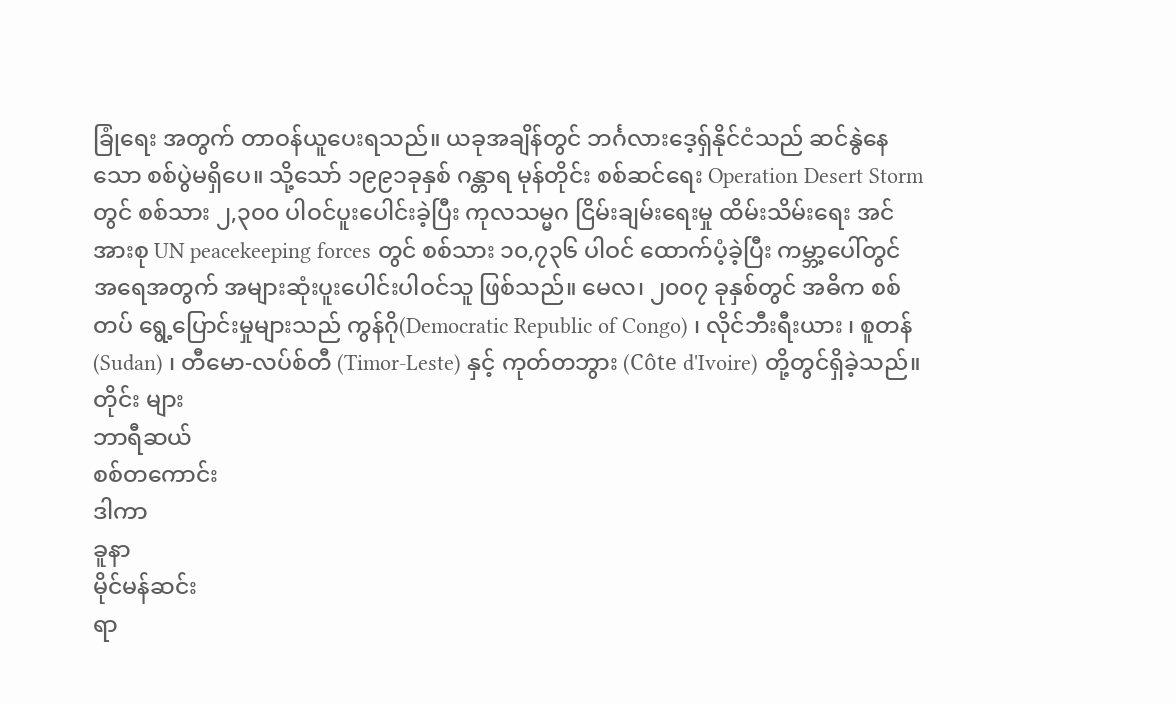ခြုံရေး အတွက် တာဝန်ယူပေးရသည်။ ယခုအချိန်တွင် ဘင်္ဂလားဒေ့ရှ်နိုင်ငံသည် ဆင်နွဲနေသော စစ်ပွဲမရှိပေ။ သို့သော် ၁၉၉၁ခုနှစ် ဂန္တာရ မုန်တိုင်း စစ်ဆင်ရေး Operation Desert Storm တွင် စစ်သား ၂,၃၀၀ ပါဝင်ပူးပေါင်းခဲ့ပြီး ကုလသမ္မဂ ငြိမ်းချမ်းရေးမှု ထိမ်းသိမ်းရေး အင်အားစု UN peacekeeping forces တွင် စစ်သား ၁၀,၇၃၆ ပါဝင် ထောက်ပံ့ခဲ့ပြီး ကမ္ဘာ့ပေါ်တွင် အရေအတွက် အများဆုံးပူးပေါင်းပါဝင်သူ ဖြစ်သည်။ မေလ၊ ၂၀၀၇ ခုနှစ်တွင် အဓိက စစ်တပ် ရွေ့ပြောင်းမှုများသည် ကွန်ဂို(Democratic Republic of Congo) ၊ လိုင်ဘီးရီးယား ၊ စူတန် (Sudan) ၊ တီမော-လပ်စ်တီ (Timor-Leste) နှင့် ကုတ်တဘွား (Côte d'Ivoire) တို့တွင်ရှိခဲ့သည်။
တိုင်း များ
ဘာရီဆယ်
စစ်တကောင်း
ဒါကာ
ခူနာ
မိုင်မန်ဆင်း
ရာ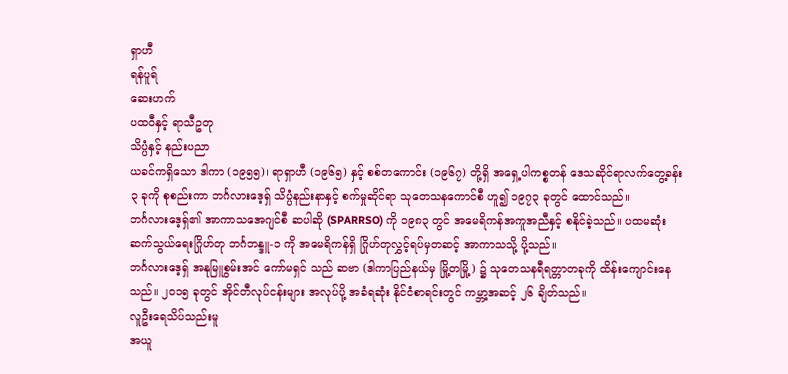ရှာဟီ
ရန်ပူရ်
ဆေးဟက်
ပထဝီနှင့် ရာသီဥတု
သိပ္ပံနှင့် နည်းပညာ
ယခင်ကရှိသော ဒါကာ (၁၉၅၅)၊ ရာရှာဟီ (၁၉၆၅) နှင့် စစ်တကောင်း (၁၉၆၇) တို့ရှိ အရှေ့ပါကစ္စတန် ဒေသဆိုင်ရာလက်တွေ့ခန်း ၃ ခုကို စုစည်းကာ ဘင်္ဂလားဒေ့ရှ် သိပ္ပံနည်းနာနှင့် စက်မှုဆိုင်ရာ သုတေသနကောင်စီ ဟူ၍ ၁၉၇၃ ခုတွင် ထောင်သည်။
ဘင်္ဂလားဒေ့ရှ်၏ အာကာသအေဂျင်စီ ဆပါဆို (SPARRSO) ကို ၁၉၈၃ တွင် အမေရိကန်အကူအညီနှင့် စနိုင်ခဲ့သည်။ ပထမဆုံး ဆက်သွယ်ရေးဂြိုဟ်တု ဘင်္ဂဘန္ဒူ-၁ ကို အမေရိကန်ရှိ ဂြိုဟ်တုလွှင့်ရပ်မှတဆင့် အာကာသသို့ ပို့သည်။
ဘင်္ဂလားဒေ့ရှ် အနုမြူစွမ်းအင် ကော်မရှင် သည် ဆဗာ (ဒါကာပြည်နယ်မှ မြို့တမြို့) ၌ သုတေသနရီရတ္တာတခုကို ထိန်းကျောင်းနေသည်။ ၂၀၁၅ ခုတွင် အိုင်တီလုပ်ငန်းများ အလုပ်ပို့ အခံရဆုံး နိုင်ငံစာရင်းတွင် ကမ္ဘာ့အဆင့် ၂၆ ချိတ်သည်။
လူဦးရေသိပ်သည်းမူ
အယူ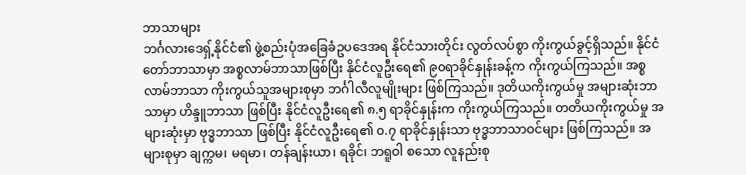ဘာသာများ
ဘင်္ဂလားဒေရှ့်နိုင်ငံ၏ ဖွဲ့စည်းပုံအခြေခံဥပဒေအရ နိုင်ငံသားတိုင်း လွတ်လပ်စွာ ကိုးကွယ်ခွင့်ရှိသည်။ နိုင်ငံတော်ဘာသာမှာ အစ္စလာမ်ဘာသာဖြစ်ပြီး နိုင်ငံလူဦးရေ၏ ၉၀ရာခိုင်နှုန်းခန့်က ကိုးကွယ်ကြသည်။ အစ္စလာမ်ဘာသာ ကိုးကွယ်သူအများစုမှာ ဘင်္ဂါလီလူမျိုးများ ဖြစ်ကြသည်။ ဒုတိယကိုးကွယ်မှု အများဆုံးဘာသာမှာ ဟိန္ဒူဘာသာ ဖြစ်ပြီး နိုင်ငံလူဦးရေ၏ ၈.၅ ရာခိုင်နှုန်းက ကိုးကွယ်ကြသည်။ တတိယကိုးကွယ်မှု အများဆုံးမှာ ဗုဒ္ဓဘာသာ ဖြစ်ပြီး နိုင်ငံလူဦးရေ၏ ၀.၇ ရာခိုင်နှုန်းသာ ဗုဒ္ဓဘာသာဝင်များ ဖြစ်ကြသည်။ အများစုမှာ ချက္ကမ၊ မရမာ၊ တန်ချန်းယာ၊ ရခိုင်၊ ဘရူဝါ စသော လူနည်းစု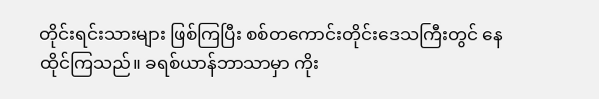တိုင်းရင်းသားများ ဖြစ်ကြပြီး စစ်တကောင်းတိုင်းဒေသကြီးတွင် နေထိုင်ကြသည်။ ခရစ်ယာန်ဘာသာမှာ ကိုး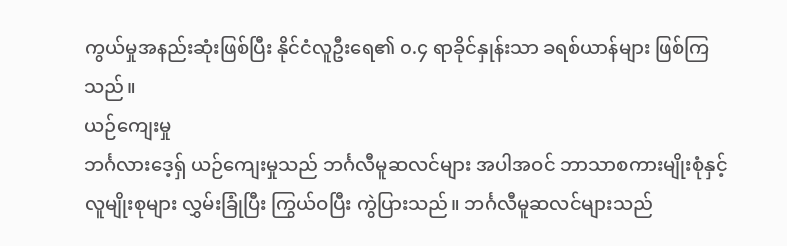ကွယ်မှုအနည်းဆုံးဖြစ်ပြီး နိုင်ငံလူဦးရေ၏ ၀.၄ ရာခိုင်နှုန်းသာ ခရစ်ယာန်များ ဖြစ်ကြသည်။
ယဉ်ကျေးမှု
ဘင်္ဂလားဒေ့ရှ် ယဉ်ကျေးမှုသည် ဘင်္ဂလီမူဆလင်များ အပါအဝင် ဘာသာစကားမျိုးစုံနှင့် လူမျိုးစုများ လွှမ်းခြုံပြီး ကြွယ်ဝပြီး ကွဲပြားသည်။ ဘင်္ဂလီမူဆလင်များသည်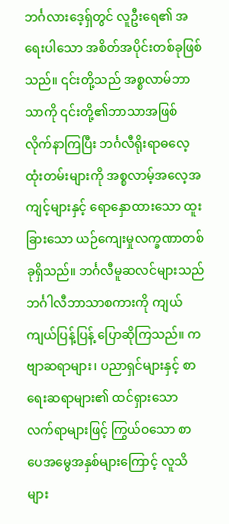ဘင်္ဂလားဒေ့ရှ်တွင် လူဦးရေ၏ အရေးပါသော အစိတ်အပိုင်းတစ်ခုဖြစ်သည်။ ၎င်းတို့သည် အစ္စလာမ်ဘာသာကို ၎င်းတို့၏ဘာသာအဖြစ် လိုက်နာကြပြီး ဘင်္ဂလီရိုးရာဓလေ့ထုံးတမ်းများကို အစ္စလာမ့်အလေ့အကျင့်များနှင့် ရောနှောထားသော ထူးခြားသော ယဉ်ကျေးမှုလက္ခဏာတစ်ခုရှိသည်။ ဘင်္ဂလီမူဆလင်များသည် ဘင်္ဂါလီဘာသာစကားကို ကျယ်ကျယ်ပြန့်ပြန့် ပြောဆိုကြသည်။ ကဗျာဆရာများ၊ ပညာရှင်များနှင့် စာရေးဆရာများ၏ ထင်ရှားသော လက်ရာများဖြင့် ကြွယ်ဝသော စာပေအမွေအနှစ်များကြောင့် လူသိများ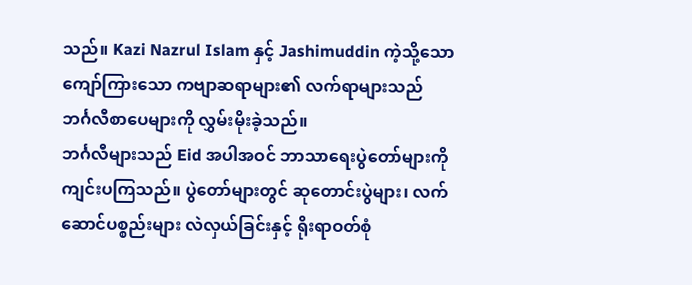သည်။ Kazi Nazrul Islam နှင့် Jashimuddin ကဲ့သို့သော ကျော်ကြားသော ကဗျာဆရာများ၏ လက်ရာများသည် ဘင်္ဂလီစာပေများကို လွှမ်းမိုးခဲ့သည်။
ဘင်္ဂလီများသည် Eid အပါအဝင် ဘာသာရေးပွဲတော်များကို ကျင်းပကြသည်။ ပွဲတော်များတွင် ဆုတောင်းပွဲများ၊ လက်ဆောင်ပစ္စည်းများ လဲလှယ်ခြင်းနှင့် ရိုးရာဝတ်စုံ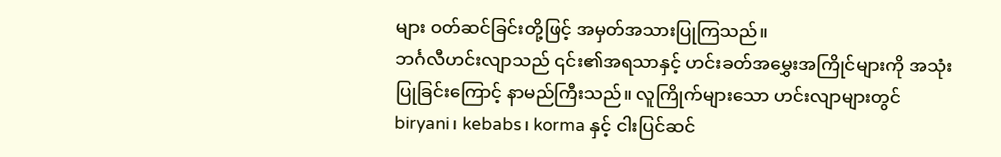များ ဝတ်ဆင်ခြင်းတို့ဖြင့် အမှတ်အသားပြုကြသည်။
ဘင်္ဂလီဟင်းလျာသည် ၎င်း၏အရသာနှင့် ဟင်းခတ်အမွှေးအကြိုင်များကို အသုံးပြုခြင်းကြောင့် နာမည်ကြီးသည်။ လူကြိုက်များသော ဟင်းလျာများတွင် biryani၊ kebabs၊ korma နှင့် ငါးပြင်ဆင်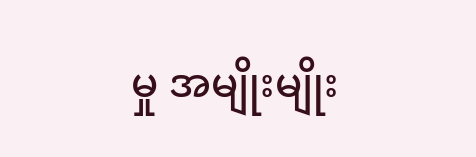မှု အမျိုးမျိုး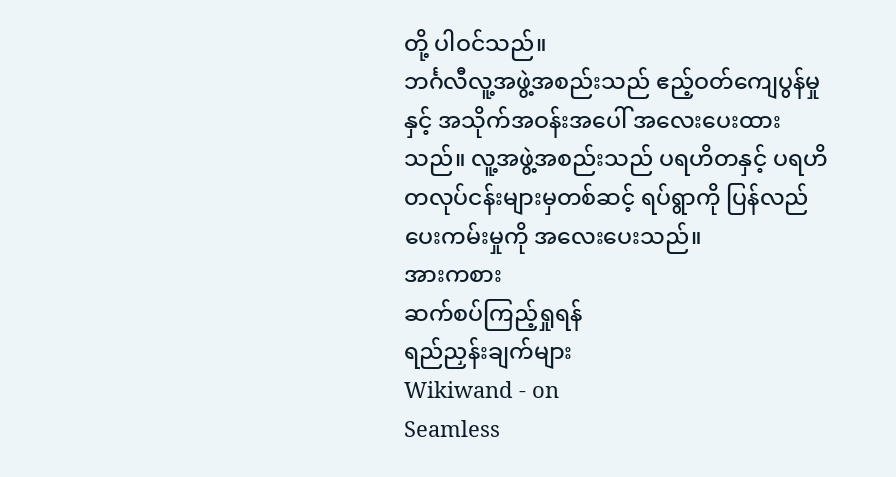တို့ ပါဝင်သည်။
ဘင်္ဂလီလူ့အဖွဲ့အစည်းသည် ဧည့်ဝတ်ကျေပွန်မှုနှင့် အသိုက်အဝန်းအပေါ် အလေးပေးထားသည်။ လူ့အဖွဲ့အစည်းသည် ပရဟိတနှင့် ပရဟိတလုပ်ငန်းများမှတစ်ဆင့် ရပ်ရွာကို ပြန်လည်ပေးကမ်းမှုကို အလေးပေးသည်။
အားကစား
ဆက်စပ်ကြည့်ရှုရန်
ရည်ညှန်းချက်များ
Wikiwand - on
Seamless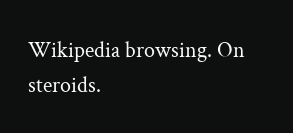Wikipedia browsing. On steroids.